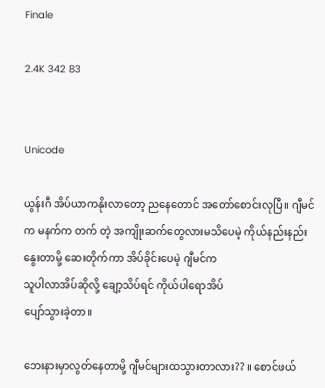Finale

2.4K 342 83


Unicode

ယွန်းဂီ အိပ်ယာကနိုးလာတော့ ညနေတောင် အတော်စောင်းလုပြီ။ ဂျီမင်က မနက်က တက် တဲ့ အကျိုးဆက်တွေလားမသိပေမဲ့ ကိုယ်နည်းနည်းနွေးတာမို့ ဆေးတိုက်ကာ အိပ်ခိုင်းပေမဲ့ ဂျီမင်က
သူပါလာအိပ်ဆိုလို့ ချော့သိပ်ရင် ကိုယ်ပါရောအိပ်
ပျော်သွားခဲ့တာ။

ဘေးနားမှာလွတ်နေတာမို့ ဂျီမင်များထသွားတာလား?? ။ စောင်ဖယ်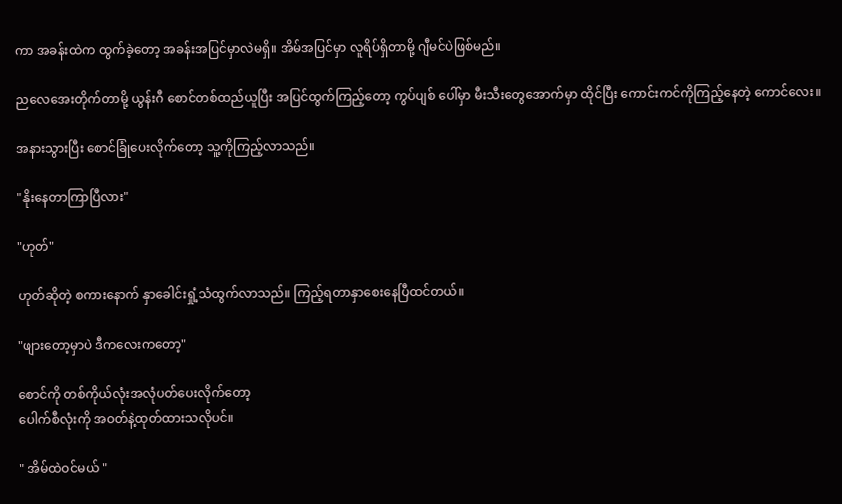ကာ အခန်းထဲက ထွက်ခဲ့တော့ အခန်းအပြင်မှာလဲမရှိ။ အိမ်အပြင်မှာ လူရိပ်ရှိတာမို့ ဂျီမင်ပဲဖြစ်မည်။

ညလေအေးတိုက်တာမို့ ယွန်းဂီ စောင်တစ်ထည်ယူပြီး အပြင်ထွက်ကြည့်တော့ ကွပ်ပျစ် ပေါ်မှာ မီးသီးတွေအောက်မှာ ထိုင်ပြီး ကောင်းကင်ကိုကြည့်နေတဲ့ ကောင်လေး။

အနားသွားပြီး စောင်ခြုံပေးလိုက်တော့ သူ့ကိုကြည့်လာသည်။

"နိုးနေတာကြာပြီလား"

"ဟုတ်"

ဟုတ်ဆိုတဲ့ စကားနောက် နှာခေါင်းရှုံ့သံထွက်လာသည်။ ကြည့်ရတာနှာစေးနေပြီထင်တယ်။

"ဖျားတော့မှာပဲ ဒီကလေးကတော့"

စောင်ကို တစ်ကိုယ်လုံးအလုံပတ်ပေးလိုက်တော့
ပေါက်စီလုံးကို အဝတ်နဲ့ထုတ်ထားသလိုပင်။

" အိမ်ထဲဝင်မယ် "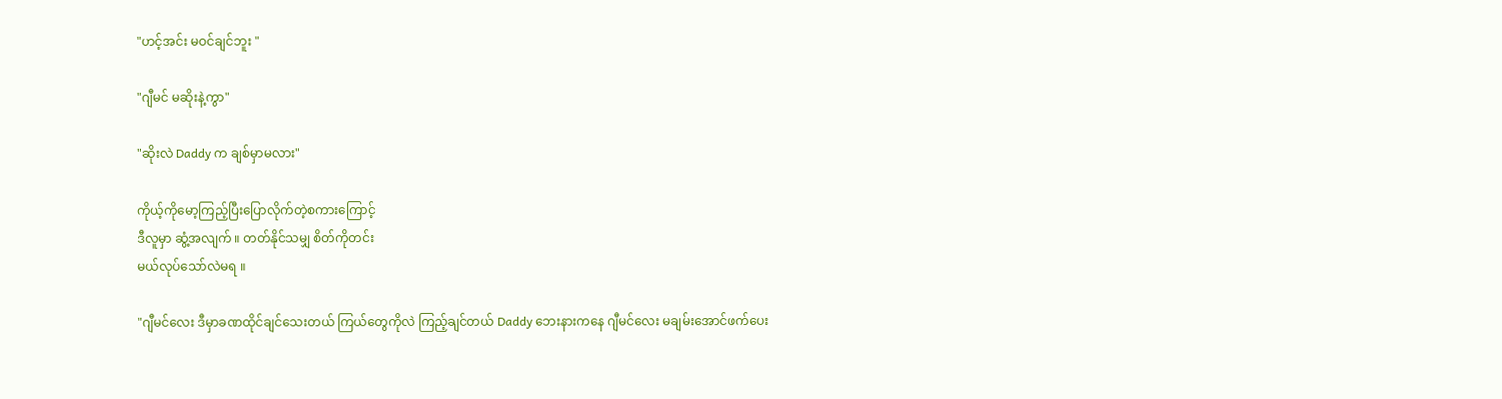"ဟင့်အင်း မဝင်ချင်ဘူး "

"ဂျီမင် မဆိုးနဲ့ကွာ"

"ဆိုးလဲ Daddy က ချစ်မှာမလား"

ကိုယ့်ကိုမော့ကြည့်ပြီးပြောလိုက်တဲ့စကားကြောင့်
ဒီလူမှာ ဆွံ့အလျက် ။ တတ်နိုင်သမျှ စိတ်ကိုတင်း
မယ်လုပ်သော်လဲမရ ။

"ဂျီမင်လေး ဒီမှာခဏထိုင်ချင်သေးတယ် ကြယ်တွေကိုလဲ ကြည့်ချင်တယ် Daddy ဘေးနားကနေ ဂျီမင်လေး မချမ်းအောင်ဖက်ပေး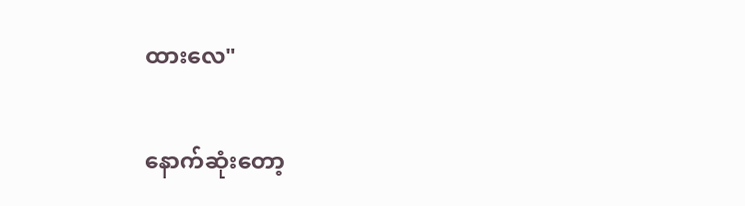ထားလေ"

နောက်ဆုံးတော့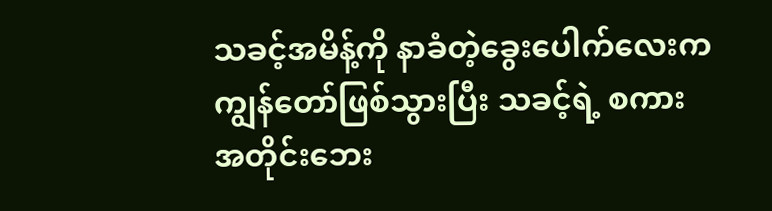သခင့်အမိန့်ကို နာခံတဲ့ခွေးပေါက်လေးက ကျွန်တော်ဖြစ်သွားပြီး သခင့်ရဲ့ စကား
အတိုင်းဘေး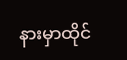နားမှာထိုင်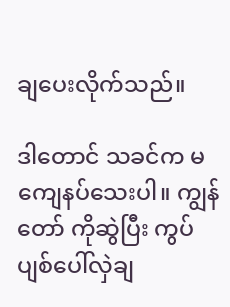ချပေးလိုက်သည်။

ဒါတောင် သခင်က မကျေနပ်သေးပါ။ ကျွန်တော် ကိုဆွဲပြီး ကွပ်ပျစ်ပေါ်လှဲချ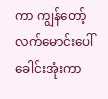ကာ ကျွန်တော့်လက်မောင်းပေါ် ခေါင်းအုံးကာ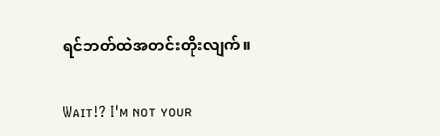ရင်ဘတ်ထဲအတင်းတိုးလျက်။

Wᴀɪᴛ!? I'ᴍ ɴᴏᴛ ʏᴏᴜʀ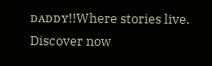ᴅᴀᴅᴅʏ!!Where stories live. Discover now